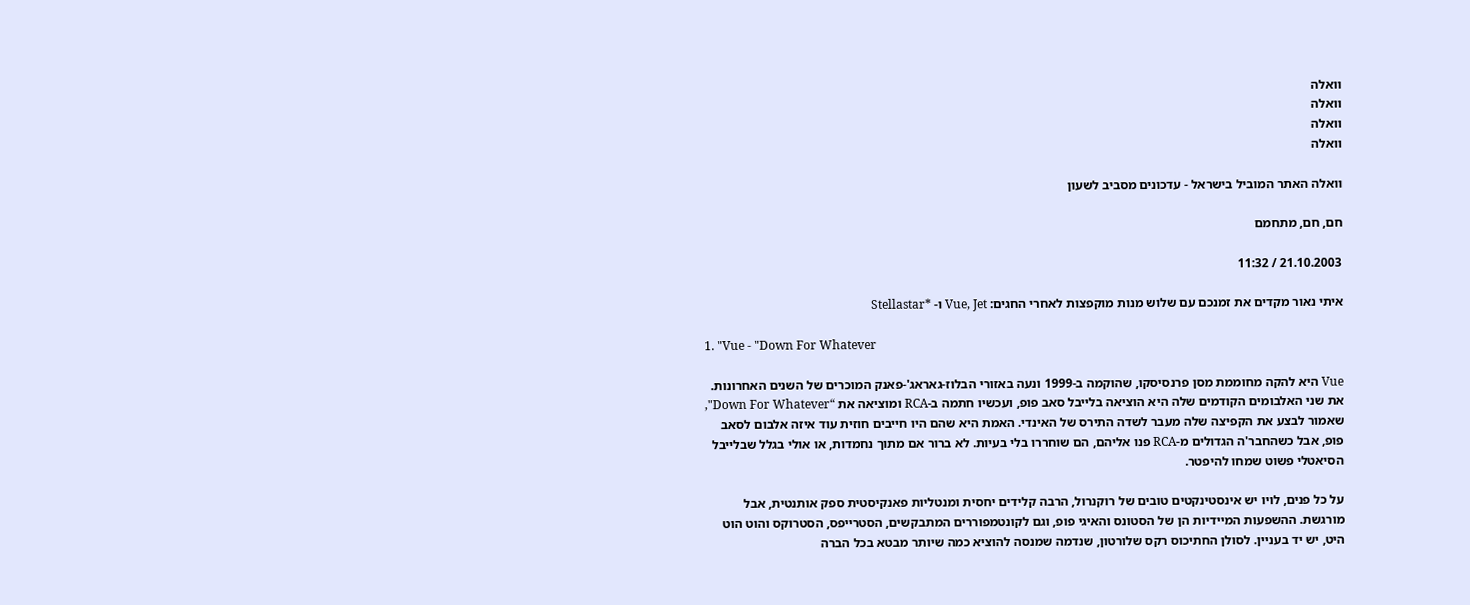וואלה
וואלה
וואלה
וואלה

וואלה האתר המוביל בישראל - עדכונים מסביב לשעון

חם, חם, מתחמם

21.10.2003 / 11:32

איתי נאור מקדים את זמנכם עם שלוש מנות מוקפצות לאחרי החגים: Vue, Jet ו- *Stellastar

1. "Vue - "Down For Whatever

Vue היא להקה מחוממת מסן פרנסיסקו, שהוקמה ב-1999 ונעה באזורי הבלוז-גאראג'-פאנק המוכרים של השנים האחרונות. את שני האלבומים הקודמים שלה היא הוציאה בלייבל סאב פופ, ועכשיו חתמה ב-RCA ומוציאה את “Down For Whatever", שאמור לבצע את הקפיצה שלה מעבר לשדה התירס של האינדי. האמת היא שהם היו חייבים חוזית עוד איזה אלבום לסאב פופ, אבל כשהחבר'ה הגדולים מ-RCA פנו אליהם, הם שוחררו בלי בעיות. לא ברור אם מתוך נחמדות, או אולי בגלל שבלייבל הסיאטלי פשוט שמחו להיפטר.

על כל פנים, לויו יש אינסטינקטים טובים של רוקנרול, הרבה קלידים יחסית ומנטליות פאנקיסטית ספק אותנטית, אבל מורגשת. ההשפעות המיידיות הן של הסטונס והאיגי פופ, וגם לקונטמפוררים המתבקשים, הסטרייפס, הסטרוקס והוט הוט היט, יש יד בעניין. לסולן החתיכוס רקס שלורטון, שנדמה שמנסה להוציא כמה שיותר מבטא בכל הברה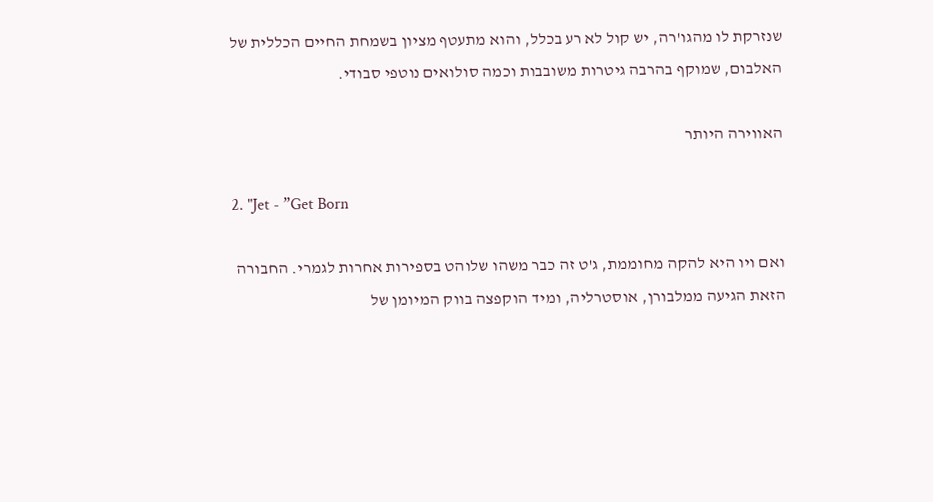שנזרקת לו מהגו'רה, יש קול לא רע בכלל, והוא מתעטף מציון בשמחת החיים הכללית של האלבום, שמוקף בהרבה גיטרות משובבות וכמה סולואים נוטפי סבודי.

האווירה היותר

2. "Jet - ”Get Born

ואם ויו היא להקה מחוממת, ג'ט זה כבר משהו שלוהט בספירות אחרות לגמרי. החבורה הזאת הגיעה ממלבורן, אוסטרליה, ומיד הוקפצה בווק המיומן של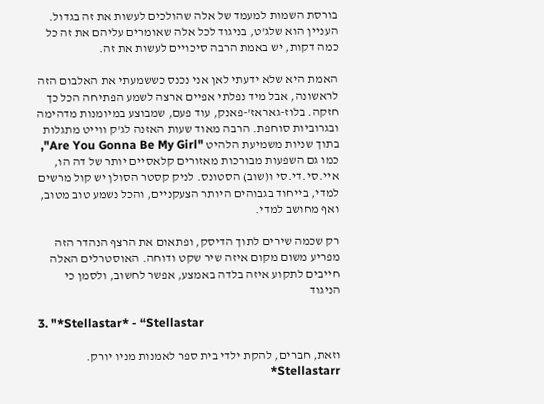בורסת השמות למעמד של אלה שהולכים לעשות את זה בגדול. העניין הוא שלג'ט, בניגוד לכל אלה שאומרים עליהם את זה כל כמה דקות, יש באמת הרבה סיכויים לעשות את זה.

האמת היא שלא ידעתי לאן אני נכנס כששמעתי את האלבום הזה לראשונה, אבל מיד נפלתי אפיים ארצה לשמע הפתיחה הכל כך חזקה. בלוז-גאראז'-פאנק, עוד פעם, שמבוצע במיומנות מדהימה ובגרוביות סוחפת. הרבה מאוד שעות האזנה לג'ק ווייט מתגלות בתוך שניות משמיעת הלהיט "Are You Gonna Be My Girl", כמו גם השפעות מבורכות מאזורים קלאסיים יותר של דה הו, איי.סי.די.סי ו(שוב) הסטונס. לניק קסטר הסולן יש קול מרשים למדי, בייחוד בגבוהים היותר הצעקניים, והכל נשמע טוב מטוב, ואף מחושב למדי.

רק שכמה שירים לתוך הדיסק, ופתאום את הרצף הנהדר הזה מפריע משום מקום איזה שיר שקט ודוחה. האוסטרלים האלה חייבים לתקוע איזה בלדה באמצע, אפשר לחשוב, ולסמן כי הניגוד

3. "*Stellastar* - “Stellastar

וזאת, חברים, להקת ילדי בית ספר לאמנות מניו יורק. Stellastarr*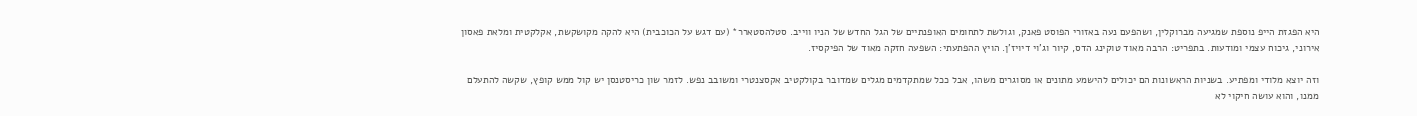היא הפגזת הייפ נוספת שמגיעה מברוקלין, ושהפעם נעה באזורי הפוסט פאנק, וגולשת לתחומים האופנתיים של הגל החדש של הניו ווייב. סטלהסטארר* (עם דגש על הכוכבית) היא להקה מקושקשת, אקלקטית ומלאת פאסון אירוני, גיכוח עצמי ומודעות. בתפריט: הרבה מאוד טוקינג הדס, קיור וג'וי דיויז'ן. הויץ ההפתעתי: השפעה חזקה מאוד של הפיקסיז.

וזה יוצא מלודי ומפתיע. בשניות הראשונות הם יכולים להישמע מתונים או מסוגרים משהו, אבל ככל שמתקדמים מגלים שמדובר בקולקטיב אקסצנטרי ומשובב נפש. לזמר שון כריסטנסן יש קול ממש קופץ, שקשה להתעלם ממנו, והוא עושה חיקוי לא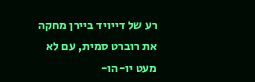רע של דייויד ביירן מחקה את רוברט סמית, עם לא מעט יו-הו-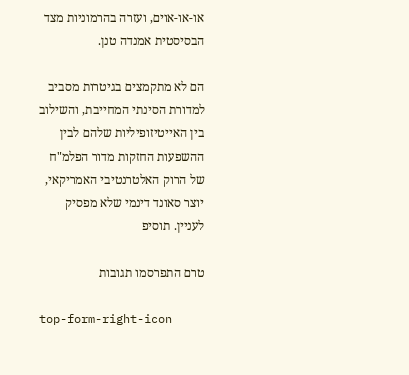או-או-אוים, ועזרה בהרמוניות מצד הבסיסטית אמנדה טנן.

הם לא מתקמצים בגיטרות מסביב למדורת הסינתי המחייבת, והשילוב בין האייטיזופיליות שלהם לבין ההשפעות החזקות מדור הפלמ"ח של הרוק האלטרנטיבי האמריקאי, יוצר סאונד דינמי שלא מפסיק לעניין. תוסיפ

טרם התפרסמו תגובות

top-form-right-icon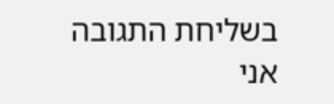בשליחת התגובה אני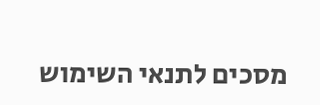מסכים לתנאי השימוש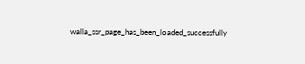walla_ssr_page_has_been_loaded_successfully